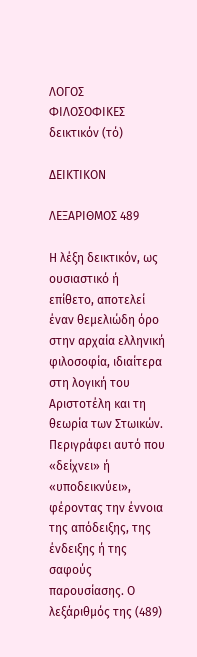ΛΟΓΟΣ
ΦΙΛΟΣΟΦΙΚΕΣ
δεικτικόν (τό)

ΔΕΙΚΤΙΚΟΝ

ΛΕΞΑΡΙΘΜΟΣ 489

Η λέξη δεικτικόν, ως ουσιαστικό ή επίθετο, αποτελεί έναν θεμελιώδη όρο στην αρχαία ελληνική φιλοσοφία, ιδιαίτερα στη λογική του Αριστοτέλη και τη θεωρία των Στωικών. Περιγράφει αυτό που «δείχνει» ή «υποδεικνύει», φέροντας την έννοια της απόδειξης, της ένδειξης ή της σαφούς παρουσίασης. Ο λεξάριθμός της (489)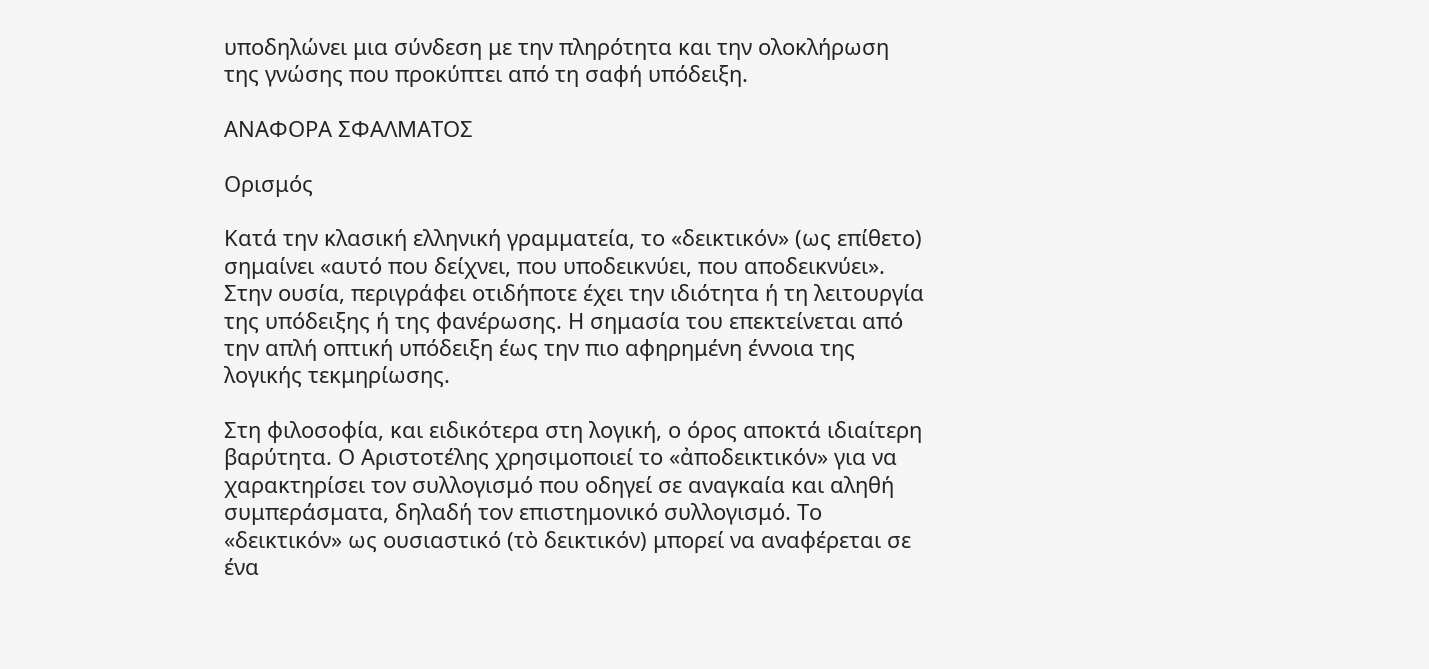υποδηλώνει μια σύνδεση με την πληρότητα και την ολοκλήρωση της γνώσης που προκύπτει από τη σαφή υπόδειξη.

ΑΝΑΦΟΡΑ ΣΦΑΛΜΑΤΟΣ

Ορισμός

Κατά την κλασική ελληνική γραμματεία, το «δεικτικόν» (ως επίθετο) σημαίνει «αυτό που δείχνει, που υποδεικνύει, που αποδεικνύει». Στην ουσία, περιγράφει οτιδήποτε έχει την ιδιότητα ή τη λειτουργία της υπόδειξης ή της φανέρωσης. Η σημασία του επεκτείνεται από την απλή οπτική υπόδειξη έως την πιο αφηρημένη έννοια της λογικής τεκμηρίωσης.

Στη φιλοσοφία, και ειδικότερα στη λογική, ο όρος αποκτά ιδιαίτερη βαρύτητα. Ο Αριστοτέλης χρησιμοποιεί το «ἀποδεικτικόν» για να χαρακτηρίσει τον συλλογισμό που οδηγεί σε αναγκαία και αληθή συμπεράσματα, δηλαδή τον επιστημονικό συλλογισμό. Το «δεικτικόν» ως ουσιαστικό (τὸ δεικτικόν) μπορεί να αναφέρεται σε ένα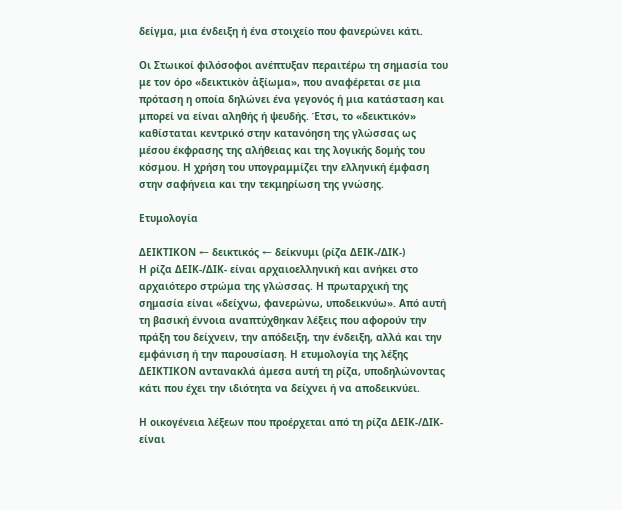δείγμα, μια ένδειξη ή ένα στοιχείο που φανερώνει κάτι.

Οι Στωικοί φιλόσοφοι ανέπτυξαν περαιτέρω τη σημασία του με τον όρο «δεικτικὸν ἀξίωμα», που αναφέρεται σε μια πρόταση η οποία δηλώνει ένα γεγονός ή μια κατάσταση και μπορεί να είναι αληθής ή ψευδής. Έτσι, το «δεικτικόν» καθίσταται κεντρικό στην κατανόηση της γλώσσας ως μέσου έκφρασης της αλήθειας και της λογικής δομής του κόσμου. Η χρήση του υπογραμμίζει την ελληνική έμφαση στην σαφήνεια και την τεκμηρίωση της γνώσης.

Ετυμολογία

ΔΕΙΚΤΙΚΟΝ ← δεικτικός ← δείκνυμι (ρίζα ΔΕΙΚ-/ΔΙΚ-)
Η ρίζα ΔΕΙΚ-/ΔΙΚ- είναι αρχαιοελληνική και ανήκει στο αρχαιότερο στρώμα της γλώσσας. Η πρωταρχική της σημασία είναι «δείχνω, φανερώνω, υποδεικνύω». Από αυτή τη βασική έννοια αναπτύχθηκαν λέξεις που αφορούν την πράξη του δείχνειν, την απόδειξη, την ένδειξη, αλλά και την εμφάνιση ή την παρουσίαση. Η ετυμολογία της λέξης ΔΕΙΚΤΙΚΟΝ αντανακλά άμεσα αυτή τη ρίζα, υποδηλώνοντας κάτι που έχει την ιδιότητα να δείχνει ή να αποδεικνύει.

Η οικογένεια λέξεων που προέρχεται από τη ρίζα ΔΕΙΚ-/ΔΙΚ- είναι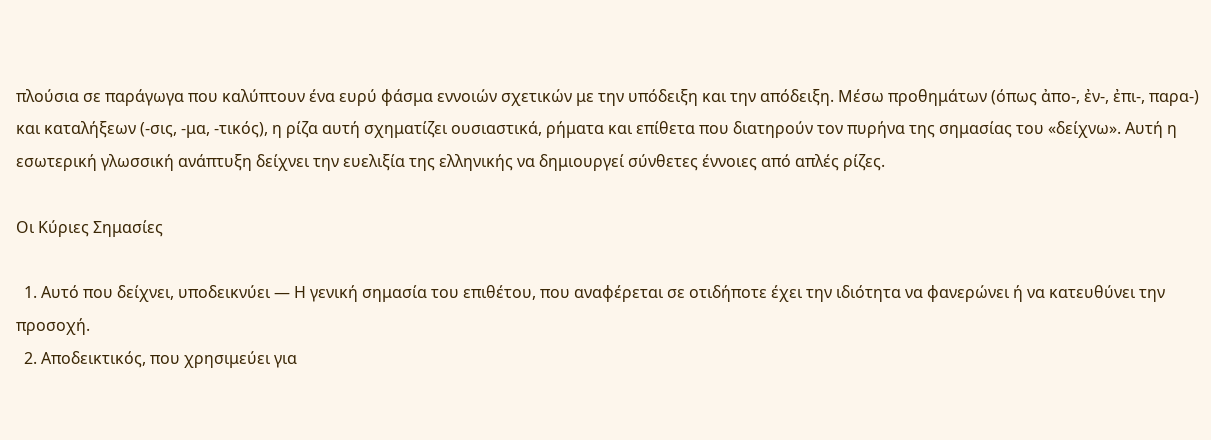πλούσια σε παράγωγα που καλύπτουν ένα ευρύ φάσμα εννοιών σχετικών με την υπόδειξη και την απόδειξη. Μέσω προθημάτων (όπως ἀπο-, ἐν-, ἐπι-, παρα-) και καταλήξεων (-σις, -μα, -τικός), η ρίζα αυτή σχηματίζει ουσιαστικά, ρήματα και επίθετα που διατηρούν τον πυρήνα της σημασίας του «δείχνω». Αυτή η εσωτερική γλωσσική ανάπτυξη δείχνει την ευελιξία της ελληνικής να δημιουργεί σύνθετες έννοιες από απλές ρίζες.

Οι Κύριες Σημασίες

  1. Αυτό που δείχνει, υποδεικνύει — Η γενική σημασία του επιθέτου, που αναφέρεται σε οτιδήποτε έχει την ιδιότητα να φανερώνει ή να κατευθύνει την προσοχή.
  2. Αποδεικτικός, που χρησιμεύει για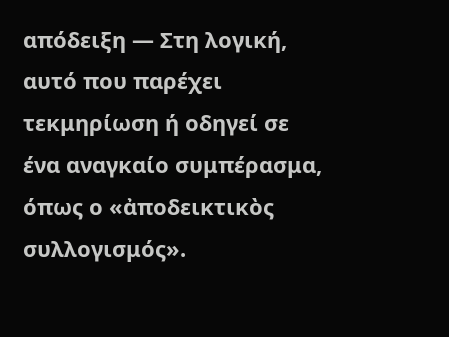απόδειξη — Στη λογική, αυτό που παρέχει τεκμηρίωση ή οδηγεί σε ένα αναγκαίο συμπέρασμα, όπως ο «ἀποδεικτικὸς συλλογισμός».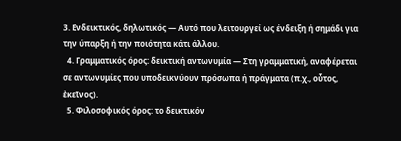3. Ενδεικτικός, δηλωτικός — Αυτό που λειτουργεί ως ένδειξη ή σημάδι για την ύπαρξη ή την ποιότητα κάτι άλλου.
  4. Γραμματικός όρος: δεικτική αντωνυμία — Στη γραμματική, αναφέρεται σε αντωνυμίες που υποδεικνύουν πρόσωπα ή πράγματα (π.χ., οὗτος, ἐκεῖνος).
  5. Φιλοσοφικός όρος: το δεικτικόν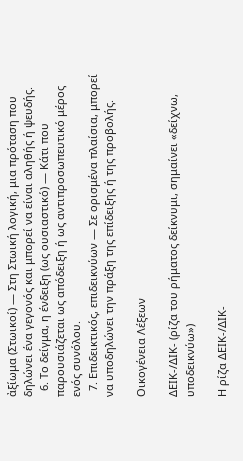ἀξίωμα (Στωικοί) — Στη Στωική λογική, μια πρόταση που δηλώνει ένα γεγονός και μπορεί να είναι αληθής ή ψευδής.
  6. Το δείγμα, η ένδειξη (ως ουσιαστικό) — Κάτι που παρουσιάζεται ως απόδειξη ή ως αντιπροσωπευτικό μέρος ενός συνόλου.
  7. Επιδεικτικός, επιδεικνύων — Σε ορισμένα πλαίσια, μπορεί να υποδηλώνει την πράξη της επίδειξης ή της προβολής.

Οικογένεια Λέξεων

ΔΕΙΚ-/ΔΙΚ- (ρίζα του ρήματος δείκνυμι, σημαίνει «δείχνω, υποδεικνύω»)

Η ρίζα ΔΕΙΚ-/ΔΙΚ-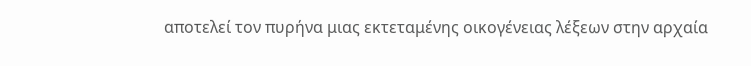αποτελεί τον πυρήνα μιας εκτεταμένης οικογένειας λέξεων στην αρχαία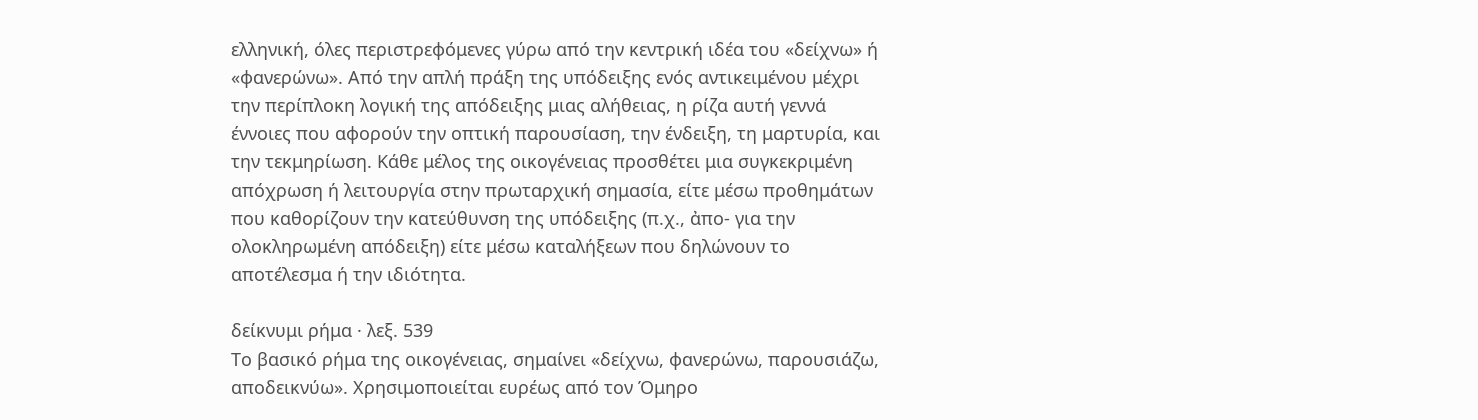ελληνική, όλες περιστρεφόμενες γύρω από την κεντρική ιδέα του «δείχνω» ή «φανερώνω». Από την απλή πράξη της υπόδειξης ενός αντικειμένου μέχρι την περίπλοκη λογική της απόδειξης μιας αλήθειας, η ρίζα αυτή γεννά έννοιες που αφορούν την οπτική παρουσίαση, την ένδειξη, τη μαρτυρία, και την τεκμηρίωση. Κάθε μέλος της οικογένειας προσθέτει μια συγκεκριμένη απόχρωση ή λειτουργία στην πρωταρχική σημασία, είτε μέσω προθημάτων που καθορίζουν την κατεύθυνση της υπόδειξης (π.χ., ἀπο- για την ολοκληρωμένη απόδειξη) είτε μέσω καταλήξεων που δηλώνουν το αποτέλεσμα ή την ιδιότητα.

δείκνυμι ρήμα · λεξ. 539
Το βασικό ρήμα της οικογένειας, σημαίνει «δείχνω, φανερώνω, παρουσιάζω, αποδεικνύω». Χρησιμοποιείται ευρέως από τον Όμηρο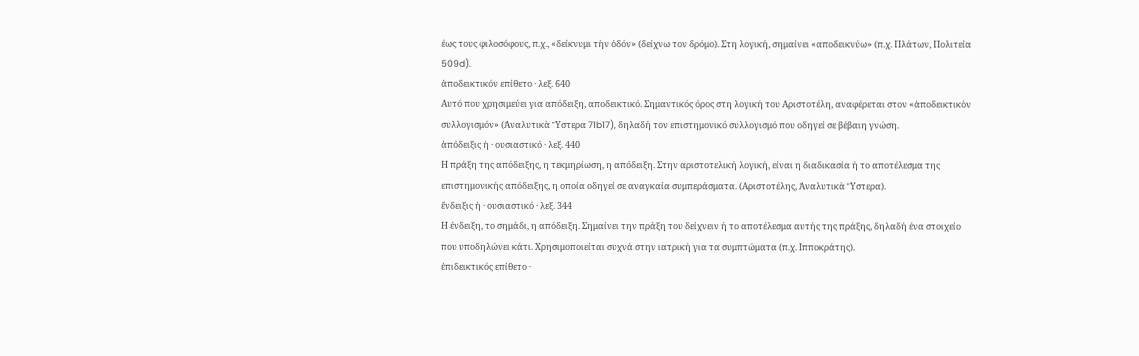έως τους φιλοσόφους, π.χ., «δείκνυμι τὴν ὁδόν» (δείχνω τον δρόμο). Στη λογική, σημαίνει «αποδεικνύω» (π.χ. Πλάτων, Πολιτεία 509d).
ἀποδεικτικόν επίθετο · λεξ. 640
Αυτό που χρησιμεύει για απόδειξη, αποδεικτικό. Σημαντικός όρος στη λογική του Αριστοτέλη, αναφέρεται στον «ἀποδεικτικὸν συλλογισμόν» (Ἀναλυτικὰ Ὕστερα 71b17), δηλαδή τον επιστημονικό συλλογισμό που οδηγεί σε βέβαιη γνώση.
ἀπόδειξις ἡ · ουσιαστικό · λεξ. 440
Η πράξη της απόδειξης, η τεκμηρίωση, η απόδειξη. Στην αριστοτελική λογική, είναι η διαδικασία ή το αποτέλεσμα της επιστημονικής απόδειξης, η οποία οδηγεί σε αναγκαία συμπεράσματα. (Αριστοτέλης, Ἀναλυτικὰ Ὕστερα).
ἔνδειξις ἡ · ουσιαστικό · λεξ. 344
Η ένδειξη, το σημάδι, η απόδειξη. Σημαίνει την πράξη του δείχνειν ή το αποτέλεσμα αυτής της πράξης, δηλαδή ένα στοιχείο που υποδηλώνει κάτι. Χρησιμοποιείται συχνά στην ιατρική για τα συμπτώματα (π.χ. Ιπποκράτης).
ἐπιδεικτικός επίθετο ·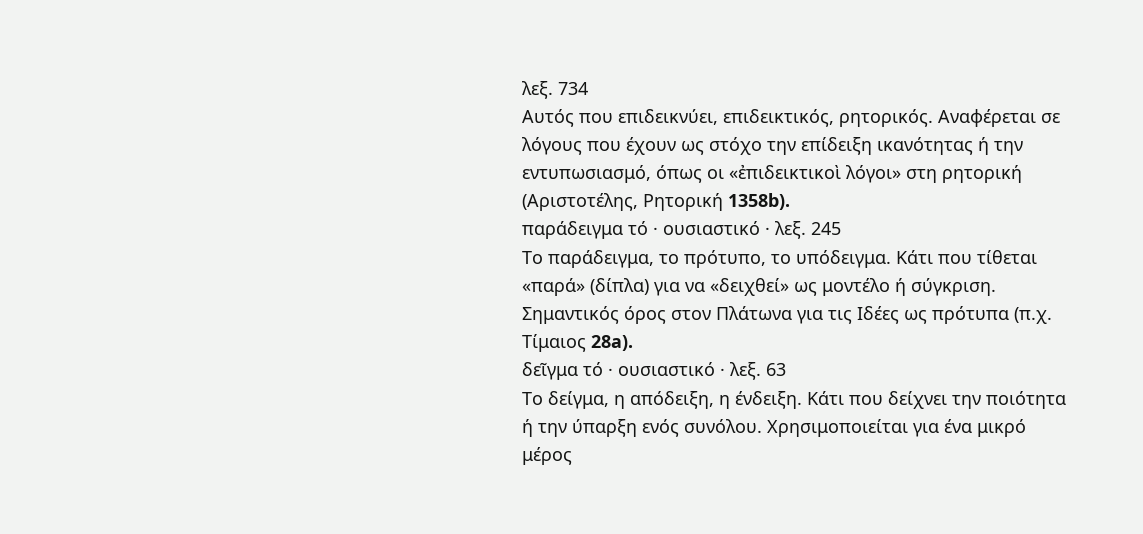λεξ. 734
Αυτός που επιδεικνύει, επιδεικτικός, ρητορικός. Αναφέρεται σε λόγους που έχουν ως στόχο την επίδειξη ικανότητας ή την εντυπωσιασμό, όπως οι «ἐπιδεικτικοὶ λόγοι» στη ρητορική (Αριστοτέλης, Ρητορική 1358b).
παράδειγμα τό · ουσιαστικό · λεξ. 245
Το παράδειγμα, το πρότυπο, το υπόδειγμα. Κάτι που τίθεται «παρά» (δίπλα) για να «δειχθεί» ως μοντέλο ή σύγκριση. Σημαντικός όρος στον Πλάτωνα για τις Ιδέες ως πρότυπα (π.χ. Τίμαιος 28a).
δεῖγμα τό · ουσιαστικό · λεξ. 63
Το δείγμα, η απόδειξη, η ένδειξη. Κάτι που δείχνει την ποιότητα ή την ύπαρξη ενός συνόλου. Χρησιμοποιείται για ένα μικρό μέρος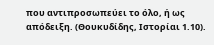που αντιπροσωπεύει το όλο, ή ως απόδειξη. (Θουκυδίδης, Ιστορίαι 1.10).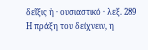δεῖξις ἡ · ουσιαστικό · λεξ. 289
Η πράξη του δείχνειν, η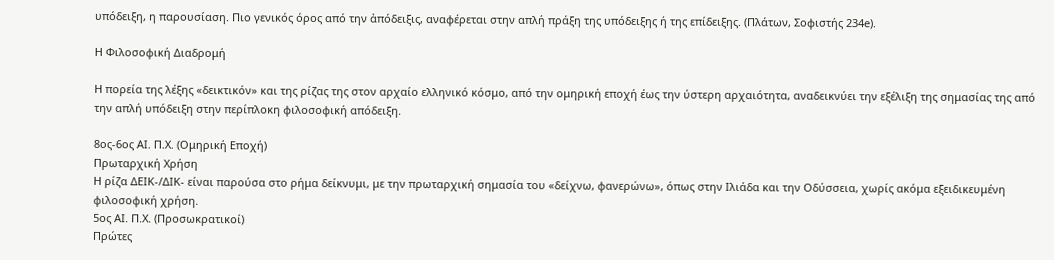υπόδειξη, η παρουσίαση. Πιο γενικός όρος από την ἀπόδειξις, αναφέρεται στην απλή πράξη της υπόδειξης ή της επίδειξης. (Πλάτων, Σοφιστής 234e).

Η Φιλοσοφική Διαδρομή

Η πορεία της λέξης «δεικτικόν» και της ρίζας της στον αρχαίο ελληνικό κόσμο, από την ομηρική εποχή έως την ύστερη αρχαιότητα, αναδεικνύει την εξέλιξη της σημασίας της από την απλή υπόδειξη στην περίπλοκη φιλοσοφική απόδειξη.

8ος-6ος ΑΙ. Π.Χ. (Ομηρική Εποχή)
Πρωταρχική Χρήση
Η ρίζα ΔΕΙΚ-/ΔΙΚ- είναι παρούσα στο ρήμα δείκνυμι, με την πρωταρχική σημασία του «δείχνω, φανερώνω», όπως στην Ιλιάδα και την Οδύσσεια, χωρίς ακόμα εξειδικευμένη φιλοσοφική χρήση.
5ος ΑΙ. Π.Χ. (Προσωκρατικοί)
Πρώτες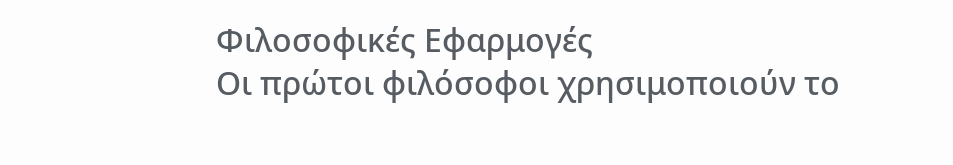Φιλοσοφικές Εφαρμογές
Οι πρώτοι φιλόσοφοι χρησιμοποιούν το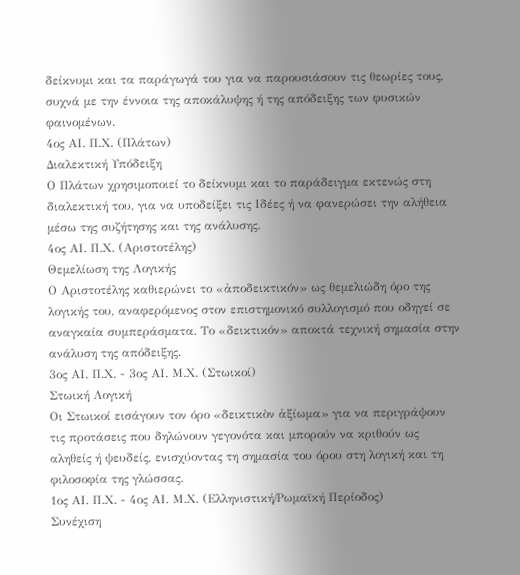δείκνυμι και τα παράγωγά του για να παρουσιάσουν τις θεωρίες τους, συχνά με την έννοια της αποκάλυψης ή της απόδειξης των φυσικών φαινομένων.
4ος ΑΙ. Π.Χ. (Πλάτων)
Διαλεκτική Υπόδειξη
Ο Πλάτων χρησιμοποιεί το δείκνυμι και το παράδειγμα εκτενώς στη διαλεκτική του, για να υποδείξει τις Ιδέες ή να φανερώσει την αλήθεια μέσω της συζήτησης και της ανάλυσης.
4ος ΑΙ. Π.Χ. (Αριστοτέλης)
Θεμελίωση της Λογικής
Ο Αριστοτέλης καθιερώνει το «ἀποδεικτικόν» ως θεμελιώδη όρο της λογικής του, αναφερόμενος στον επιστημονικό συλλογισμό που οδηγεί σε αναγκαία συμπεράσματα. Το «δεικτικόν» αποκτά τεχνική σημασία στην ανάλυση της απόδειξης.
3ος ΑΙ. Π.Χ. - 3ος ΑΙ. Μ.Χ. (Στωικοί)
Στωική Λογική
Οι Στωικοί εισάγουν τον όρο «δεικτικὸν ἀξίωμα» για να περιγράψουν τις προτάσεις που δηλώνουν γεγονότα και μπορούν να κριθούν ως αληθείς ή ψευδείς, ενισχύοντας τη σημασία του όρου στη λογική και τη φιλοσοφία της γλώσσας.
1ος ΑΙ. Π.Χ. - 4ος ΑΙ. Μ.Χ. (Ελληνιστική/Ρωμαϊκή Περίοδος)
Συνέχιση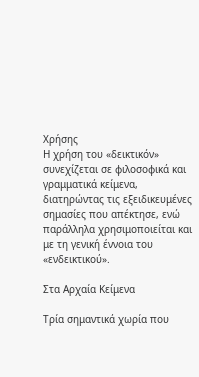Χρήσης
Η χρήση του «δεικτικόν» συνεχίζεται σε φιλοσοφικά και γραμματικά κείμενα, διατηρώντας τις εξειδικευμένες σημασίες που απέκτησε, ενώ παράλληλα χρησιμοποιείται και με τη γενική έννοια του «ενδεικτικού».

Στα Αρχαία Κείμενα

Τρία σημαντικά χωρία που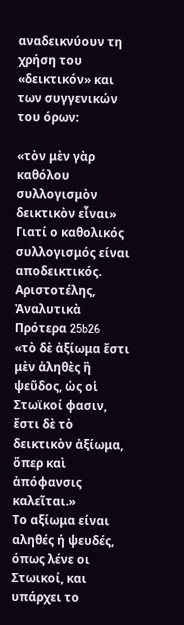αναδεικνύουν τη χρήση του «δεικτικόν» και των συγγενικών του όρων:

«τὸν μὲν γὰρ καθόλου συλλογισμὸν δεικτικὸν εἶναι»
Γιατί ο καθολικός συλλογισμός είναι αποδεικτικός.
Αριστοτέλης, Ἀναλυτικὰ Πρότερα 25b26
«τὸ δὲ ἀξίωμα ἔστι μὲν ἀληθὲς ἢ ψεῦδος, ὡς οἱ Στωϊκοί φασιν, ἔστι δὲ τὸ δεικτικὸν ἀξίωμα, ὅπερ καὶ ἀπόφανσις καλεῖται.»
Το αξίωμα είναι αληθές ή ψευδές, όπως λένε οι Στωικοί, και υπάρχει το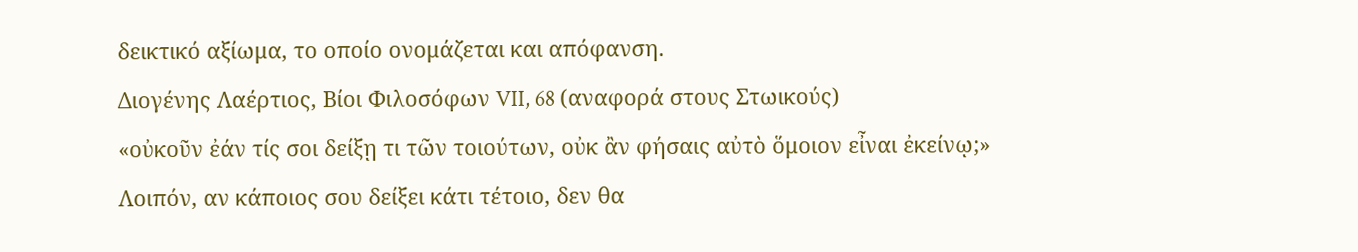δεικτικό αξίωμα, το οποίο ονομάζεται και απόφανση.
Διογένης Λαέρτιος, Βίοι Φιλοσόφων VII, 68 (αναφορά στους Στωικούς)
«οὐκοῦν ἐάν τίς σοι δείξῃ τι τῶν τοιούτων, οὐκ ἂν φήσαις αὐτὸ ὅμοιον εἶναι ἐκείνῳ;»
Λοιπόν, αν κάποιος σου δείξει κάτι τέτοιο, δεν θα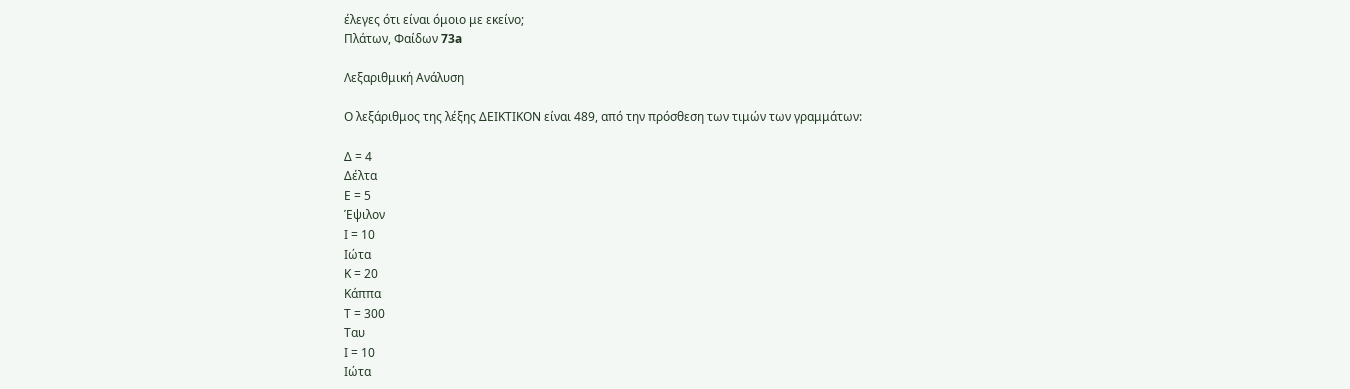έλεγες ότι είναι όμοιο με εκείνο;
Πλάτων, Φαίδων 73a

Λεξαριθμική Ανάλυση

Ο λεξάριθμος της λέξης ΔΕΙΚΤΙΚΟΝ είναι 489, από την πρόσθεση των τιμών των γραμμάτων:

Δ = 4
Δέλτα
Ε = 5
Έψιλον
Ι = 10
Ιώτα
Κ = 20
Κάππα
Τ = 300
Ταυ
Ι = 10
Ιώτα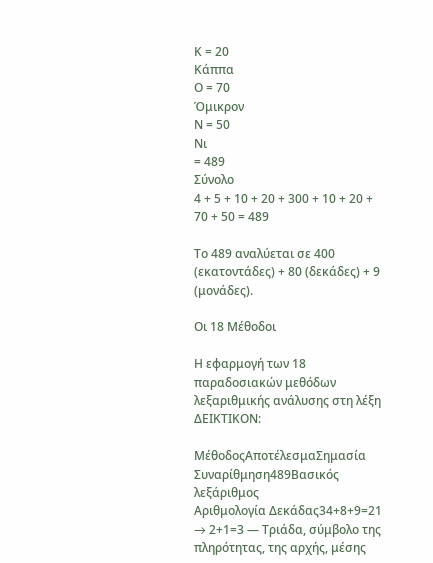Κ = 20
Κάππα
Ο = 70
Όμικρον
Ν = 50
Νι
= 489
Σύνολο
4 + 5 + 10 + 20 + 300 + 10 + 20 + 70 + 50 = 489

Το 489 αναλύεται σε 400 (εκατοντάδες) + 80 (δεκάδες) + 9 (μονάδες).

Οι 18 Μέθοδοι

Η εφαρμογή των 18 παραδοσιακών μεθόδων λεξαριθμικής ανάλυσης στη λέξη ΔΕΙΚΤΙΚΟΝ:

ΜέθοδοςΑποτέλεσμαΣημασία
Συναρίθμηση489Βασικός λεξάριθμος
Αριθμολογία Δεκάδας34+8+9=21 → 2+1=3 — Τριάδα, σύμβολο της πληρότητας, της αρχής, μέσης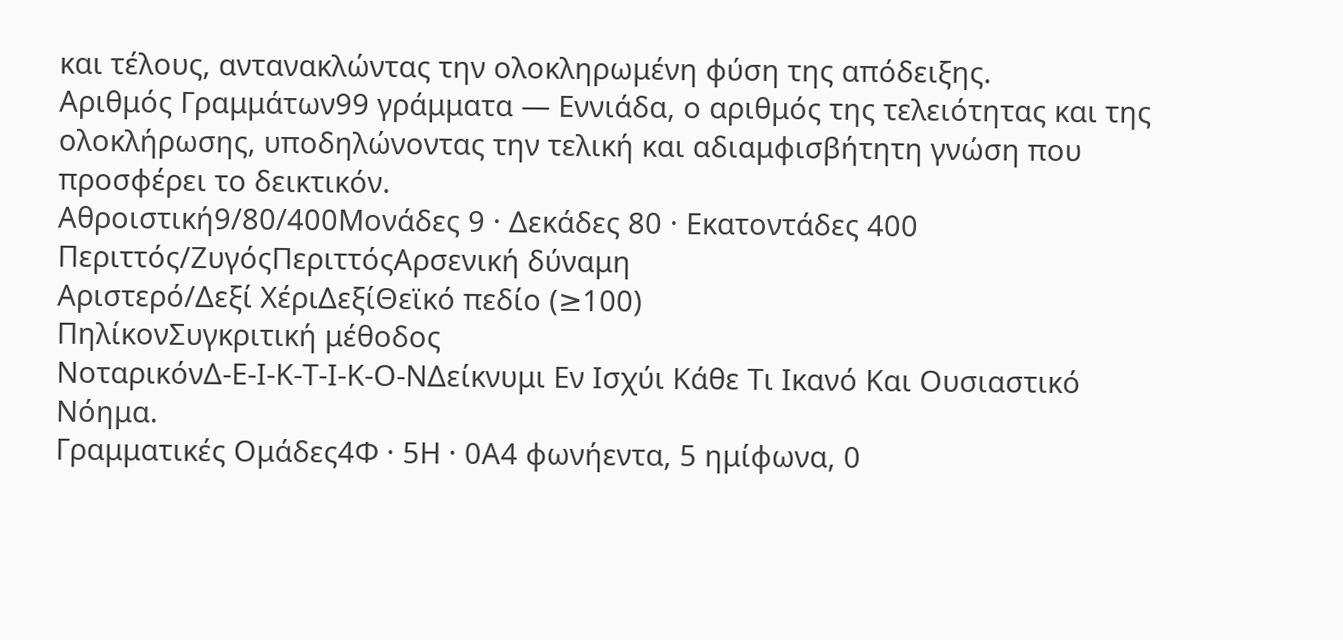και τέλους, αντανακλώντας την ολοκληρωμένη φύση της απόδειξης.
Αριθμός Γραμμάτων99 γράμματα — Εννιάδα, ο αριθμός της τελειότητας και της ολοκλήρωσης, υποδηλώνοντας την τελική και αδιαμφισβήτητη γνώση που προσφέρει το δεικτικόν.
Αθροιστική9/80/400Μονάδες 9 · Δεκάδες 80 · Εκατοντάδες 400
Περιττός/ΖυγόςΠεριττόςΑρσενική δύναμη
Αριστερό/Δεξί ΧέριΔεξίΘεϊκό πεδίο (≥100)
ΠηλίκονΣυγκριτική μέθοδος
ΝοταρικόνΔ-Ε-Ι-Κ-Τ-Ι-Κ-Ο-ΝΔείκνυμι Εν Ισχύι Κάθε Τι Ικανό Και Ουσιαστικό Νόημα.
Γραμματικές Ομάδες4Φ · 5Η · 0Α4 φωνήεντα, 5 ημίφωνα, 0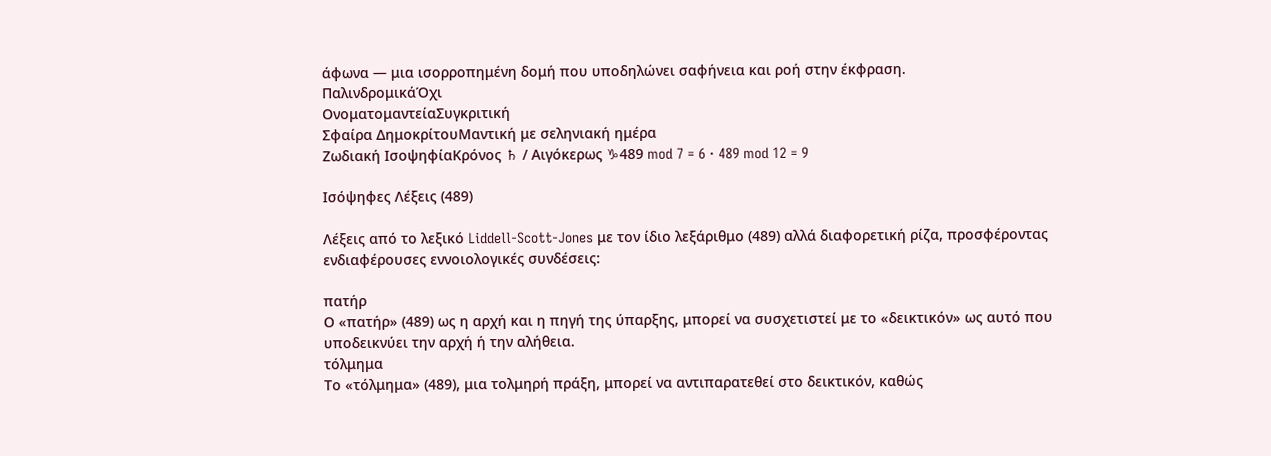άφωνα — μια ισορροπημένη δομή που υποδηλώνει σαφήνεια και ροή στην έκφραση.
ΠαλινδρομικάΌχι
ΟνοματομαντείαΣυγκριτική
Σφαίρα ΔημοκρίτουΜαντική με σεληνιακή ημέρα
Ζωδιακή ΙσοψηφίαΚρόνος ♄ / Αιγόκερως ♑489 mod 7 = 6 · 489 mod 12 = 9

Ισόψηφες Λέξεις (489)

Λέξεις από το λεξικό Liddell-Scott-Jones με τον ίδιο λεξάριθμο (489) αλλά διαφορετική ρίζα, προσφέροντας ενδιαφέρουσες εννοιολογικές συνδέσεις:

πατήρ
Ο «πατήρ» (489) ως η αρχή και η πηγή της ύπαρξης, μπορεί να συσχετιστεί με το «δεικτικόν» ως αυτό που υποδεικνύει την αρχή ή την αλήθεια.
τόλμημα
Το «τόλμημα» (489), μια τολμηρή πράξη, μπορεί να αντιπαρατεθεί στο δεικτικόν, καθώς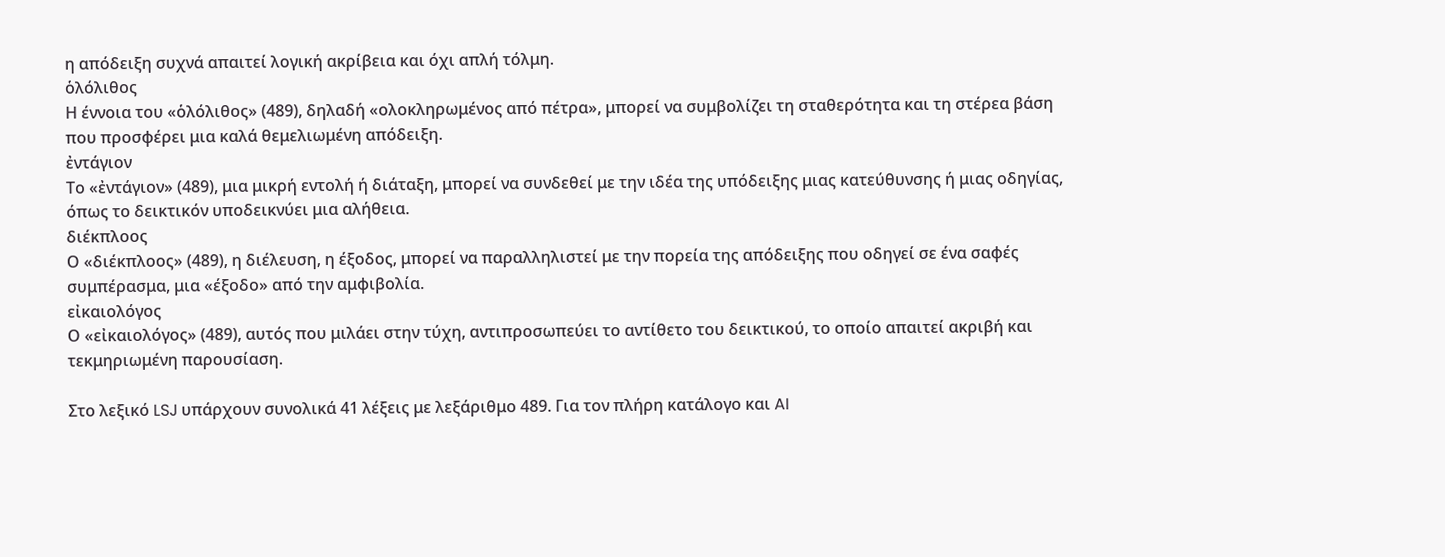η απόδειξη συχνά απαιτεί λογική ακρίβεια και όχι απλή τόλμη.
ὁλόλιθος
Η έννοια του «ὁλόλιθος» (489), δηλαδή «ολοκληρωμένος από πέτρα», μπορεί να συμβολίζει τη σταθερότητα και τη στέρεα βάση που προσφέρει μια καλά θεμελιωμένη απόδειξη.
ἐντάγιον
Το «ἐντάγιον» (489), μια μικρή εντολή ή διάταξη, μπορεί να συνδεθεί με την ιδέα της υπόδειξης μιας κατεύθυνσης ή μιας οδηγίας, όπως το δεικτικόν υποδεικνύει μια αλήθεια.
διέκπλοος
Ο «διέκπλοος» (489), η διέλευση, η έξοδος, μπορεί να παραλληλιστεί με την πορεία της απόδειξης που οδηγεί σε ένα σαφές συμπέρασμα, μια «έξοδο» από την αμφιβολία.
εἰκαιολόγος
Ο «εἰκαιολόγος» (489), αυτός που μιλάει στην τύχη, αντιπροσωπεύει το αντίθετο του δεικτικού, το οποίο απαιτεί ακριβή και τεκμηριωμένη παρουσίαση.

Στο λεξικό LSJ υπάρχουν συνολικά 41 λέξεις με λεξάριθμο 489. Για τον πλήρη κατάλογο και AI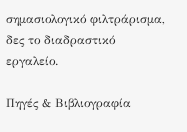σημασιολογικό φιλτράρισμα, δες το διαδραστικό εργαλείο.

Πηγές & Βιβλιογραφία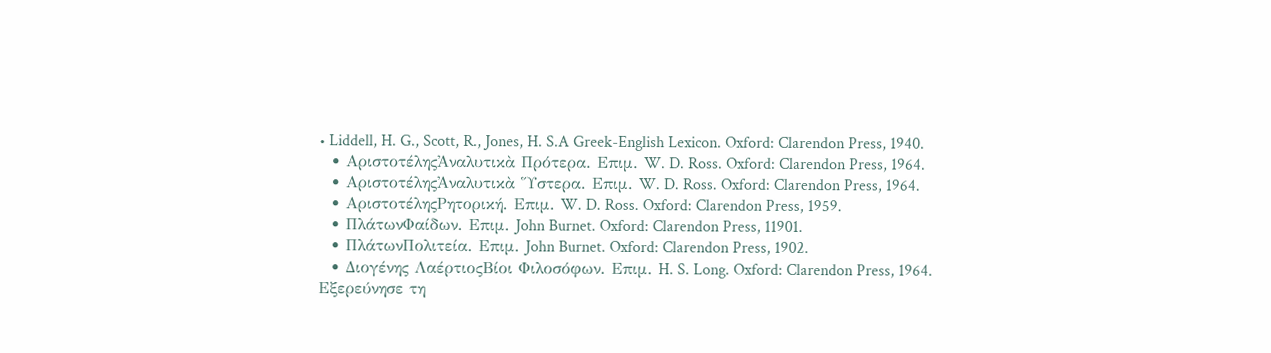• Liddell, H. G., Scott, R., Jones, H. S.A Greek-English Lexicon. Oxford: Clarendon Press, 1940.
  • ΑριστοτέληςἈναλυτικὰ Πρότερα. Επιμ. W. D. Ross. Oxford: Clarendon Press, 1964.
  • ΑριστοτέληςἈναλυτικὰ Ὕστερα. Επιμ. W. D. Ross. Oxford: Clarendon Press, 1964.
  • ΑριστοτέληςΡητορική. Επιμ. W. D. Ross. Oxford: Clarendon Press, 1959.
  • ΠλάτωνΦαίδων. Επιμ. John Burnet. Oxford: Clarendon Press, 11901.
  • ΠλάτωνΠολιτεία. Επιμ. John Burnet. Oxford: Clarendon Press, 1902.
  • Διογένης ΛαέρτιοςΒίοι Φιλοσόφων. Επιμ. H. S. Long. Oxford: Clarendon Press, 1964.
Εξερεύνησε τη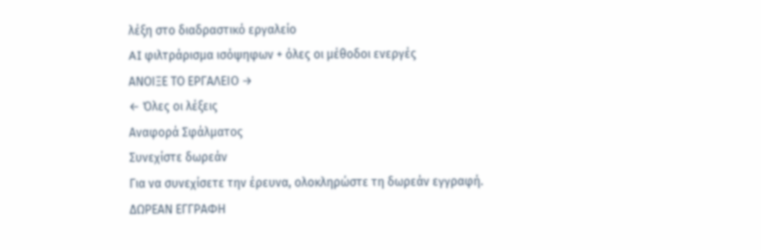λέξη στο διαδραστικό εργαλείο
AI φιλτράρισμα ισόψηφων + όλες οι μέθοδοι ενεργές
ΑΝΟΙΞΕ ΤΟ ΕΡΓΑΛΕΙΟ →
← Όλες οι λέξεις
Αναφορά Σφάλματος
Συνεχίστε δωρεάν
Για να συνεχίσετε την έρευνα, ολοκληρώστε τη δωρεάν εγγραφή.
ΔΩΡΕΑΝ ΕΓΓΡΑΦΗ